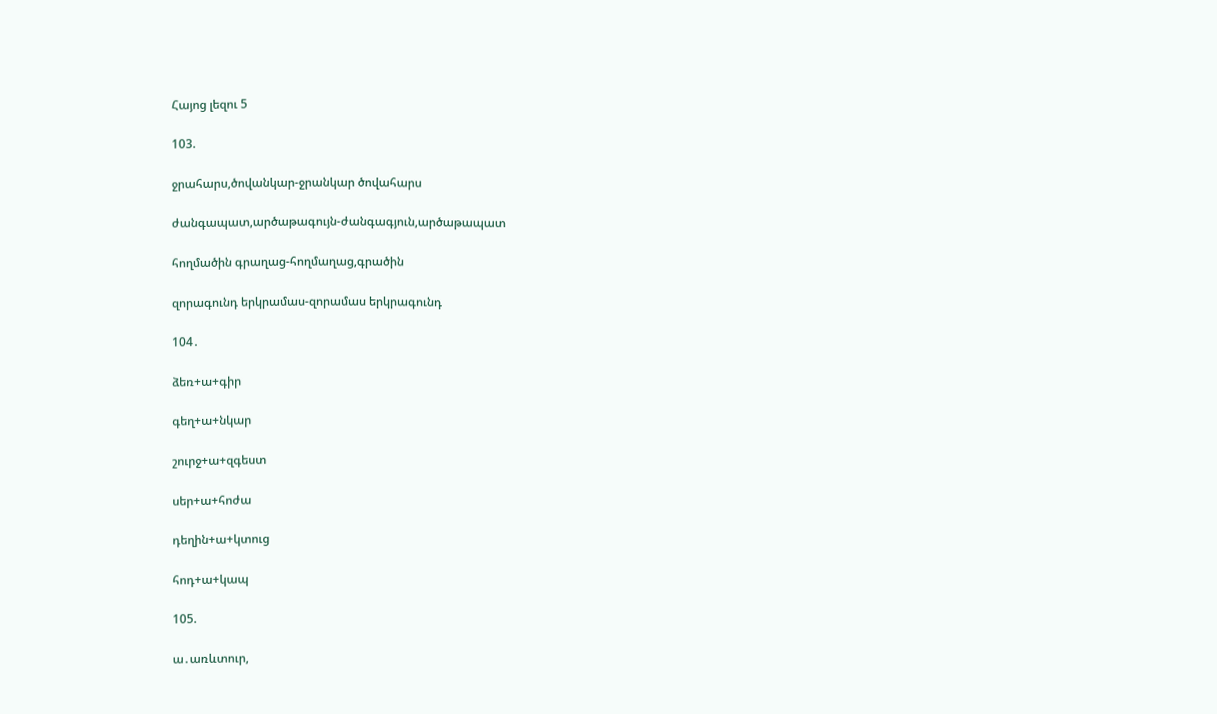Հայոց լեզու 5

103.

ջրահարս,ծովանկար-ջրանկար ծովահարս

ժանգապատ,արծաթագույն-ժանգագյուն,արծաթապատ

հողմածին գրաղաց-հողմաղաց,գրածին

զորագունդ երկրամաս-զորամաս երկրագունդ

104․

ձեռ+ա+գիր

գեղ+ա+նկար

շուրջ+ա+զգեստ

սեր+ա+հոժա

դեղին+ա+կտուց

հոդ+ա+կապ

105.

ա․առևտուր,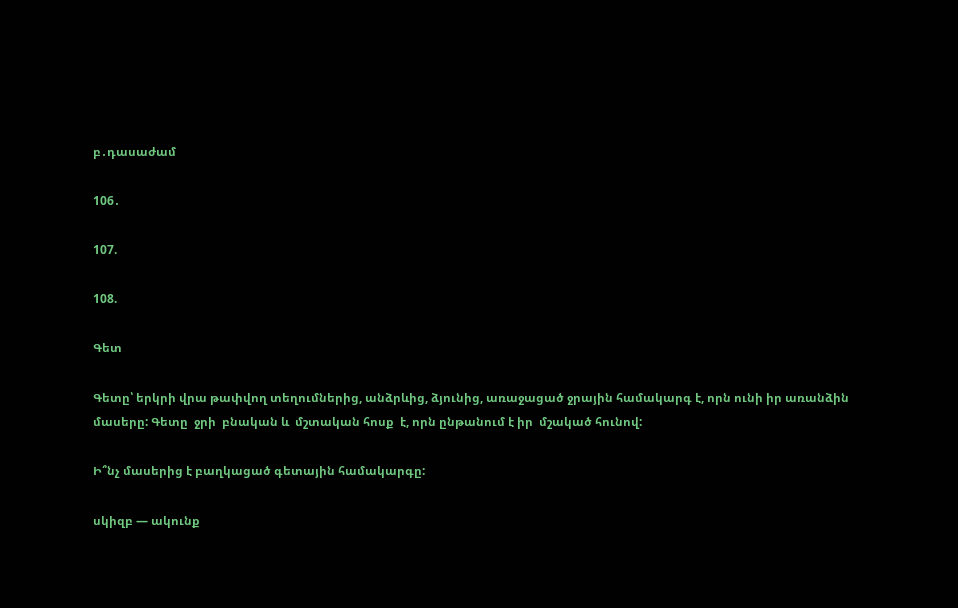բ․դասաժամ

106․

107.

108.

Գետ

Գետը՝ երկրի վրա թափվող տեղումներից, անձրևից, ձյունից, առաջացած ջրային համակարգ է, որն ունի իր առանձին մասերը: Գետը  ջրի  բնական և  մշտական հոսք  է, որն ընթանում է իր  մշակած հունով:

Ի՞նչ մասերից է բաղկացած գետային համակարգը:

սկիզբ — ակունք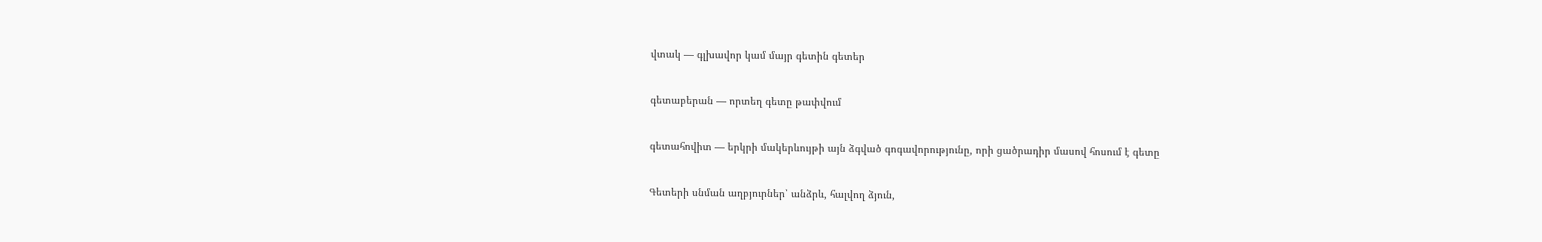վտակ — գլխավոր կամ մայր գետին գետեր

գետաբերան — որտեղ գետը թափվում

գետահովիտ — երկրի մակերևույթի այն ձգված գոգավորությունը, որի ցածրադիր մասով հոսում է գետը

Գետերի սնման աղբյուրներ՝ անձրև, հալվող ձյուն,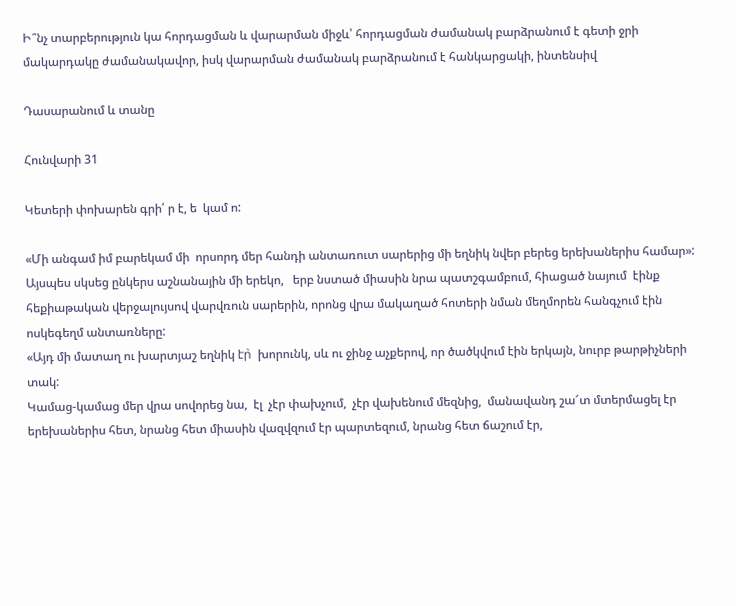Ի՞նչ տարբերություն կա հորդացման և վարարման միջև՝ հորդացման ժամանակ բարձրանում է գետի ջրի մակարդակը ժամանակավոր, իսկ վարարման ժամանակ բարձրանում է հանկարցակի, ինտենսիվ

Դասարանում և տանը

Հունվարի 31

Կետերի փոխարեն գրի՛ ր է, ե  կամ ո:

«Մի անգամ իմ բարեկամ մի  որսորդ մեր հանդի անտառուտ սարերից մի եղնիկ նվեր բերեց երեխաներիս համար»:
Այսպես սկսեց ընկերս աշնանային մի երեկո,   երբ նստած միասին նրա պատշգամբում, հիացած նայում  էինք հեքիաթական վերջալույսով վարվռուն սարերին, որոնց վրա մակաղած հոտերի նման մեղմորեն հանգչում էին ոսկեգեղմ անտառները:
«Այդ մի մատաղ ու խարտյաշ եղնիկ էր̀  խորունկ, սև ու ջինջ աչքերով, որ ծածկվում էին երկայն, նուրբ թարթիչների տակ:
Կամաց-կամաց մեր վրա սովորեց նա,  էլ  չէր փախչում,  չէր վախենում մեզնից,  մանավանդ շա՜տ մտերմացել էր երեխաներիս հետ, նրանց հետ միասին վազվզում էր պարտեզում, նրանց հետ ճաշում էր,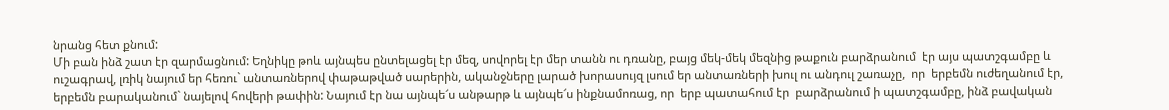նրանց հետ քնում:
Մի բան ինձ շատ էր զարմացնում: Եղնիկը թոև այնպես ընտելացել էր մեզ, սովորել էր մեր տանն ու դռանը, բայց մեկ-մեկ մեզնից թաքուն բարձրանում  էր այս պատշգամբը և ուշագրավ, լռիկ նայում եր հեռու` անտառներով փաթաթված սարերին, ականջները լարած խորասույզ լսում եր անտառների խուլ ու անդուլ շառաչը,  որ  երբեմն ուժեղանում էր, երբեմն բարականում` նայելով հովերի թափին: Նայում էր նա այնպե՜ս անթարթ և այնպե՜ս ինքնամոռաց, որ  երբ պատահում էր  բարձրանում ի պատշգամբը, ինձ բավական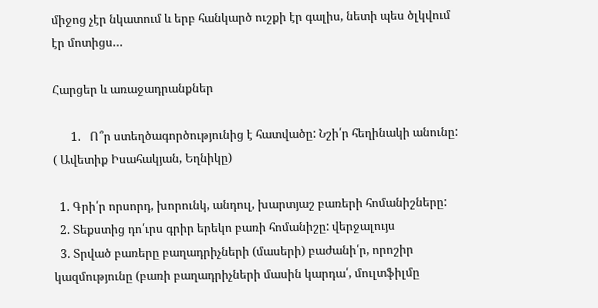միջոց չէր նկատում և երբ հանկարծ ուշքի էր գալիս, նետի պես ծլկվում էր մոտիցս…

Հարցեր և առաջադրանքներ

      1.   Ո՞ր ստեղծագործությունից է հատվածը: Նշի՛ր հեղինակի անունը: ( Ավետիք Իսահակյան, Եղնիկը)

  1. Գրի՛ր որսորդ, խորունկ, անդուլ, խարտյաշ բառերի հոմանիշները:
  2. Տեքստից դո՛ւրս գրիր երեկո բառի հոմանիշը: վերջալույս
  3. Տրված բառերը բաղադրիչների (մասերի) բաժանի՛ր, որոշիր կազմությունը (բառի բաղադրիչների մասին կարդա՛, մուլտֆիլմը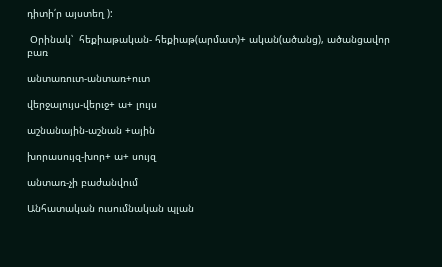դիտի՛ր այստեղ ):

 Օրինակ՝  հեքիաթական- հեքիաթ(արմատ)+ ական(ածանց), ածանցավոր բառ

անտառուտ-անտառ+ուտ

վերջալույս-վերւջ+ ա+ լույս

աշնանային-աշնան +ային

խորասույզ-խոր+ ա+ սույզ

անտառ-չի բաժանվում

Անհատական ուսումնական պլան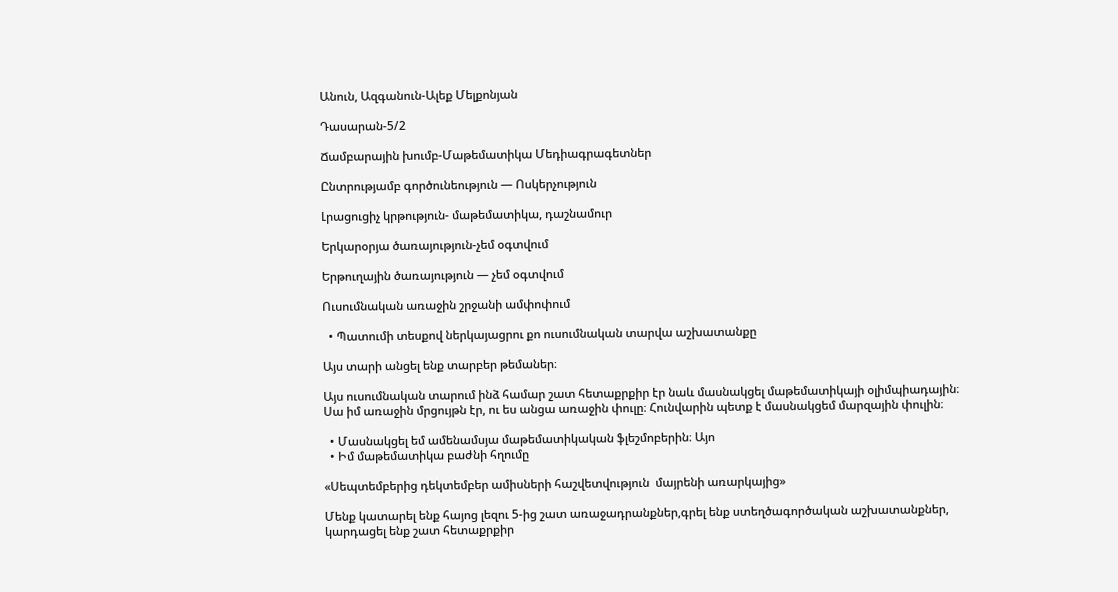Անուն, Ազգանուն-Ալեք Մելքոնյան

Դասարան-5/2

Ճամբարային խումբ-Մաթեմատիկա Մեդիագրագետներ

Ընտրությամբ գործունեություն — Ոսկերչություն

Լրացուցիչ կրթություն- մաթեմատիկա, դաշնամուր

Երկարօրյա ծառայություն-չեմ օգտվում

Երթուղային ծառայություն — չեմ օգտվում

Ուսումնական առաջին շրջանի ամփոփում

  • Պատումի տեսքով ներկայացրու քո ուսումնական տարվա աշխատանքը

Այս տարի անցել ենք տարբեր թեմաներ։

Այս ուսումնական տարում ինձ համար շատ հետաքրքիր էր նաև մասնակցել մաթեմատիկայի օլիմպիադային։ Սա իմ առաջին մրցույթն էր, ու ես անցա առաջին փուլը։ Հունվարին պետք է մասնակցեմ մարզային փուլին։

  • Մասնակցել եմ ամենամսյա մաթեմատիկական ֆլեշմոբերին։ Այո
  • Իմ մաթեմատիկա բաժնի հղումը

«Սեպտեմբերից դեկտեմբեր ամիսների հաշվետվություն  մայրենի առարկայից»

Մենք կատարել ենք հայոց լեզու 5-ից շատ առաջադրանքներ,գրել ենք ստեղծագործական աշխատանքներ, կարդացել ենք շատ հետաքրքիր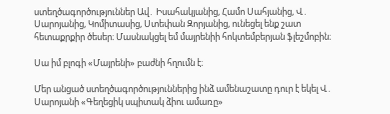ստեղծագործություններ Ավ․ Իսահակյանից, Համո Սահյանից, Վ․ Սարոյանից, Կոմիտասից, Ստեփան Զորյանից, ունեցել ենք շատ հետաքրքիր ծեսեր։ Մասնակցել եմ մայրենիի հոկտեմբերյան ֆլեշմոբին։

Սա իմ բլոգի «Մայրենի» բաժնի հղումն է։

Մեր անցած ստեղծագործություններից ինձ ամենաշատը դուր է եկել Վ․ Սարոյանի «Գեղեցիկ սպիտակ ձիու ամառը»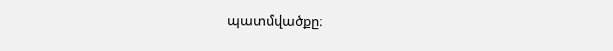պատմվածքը։